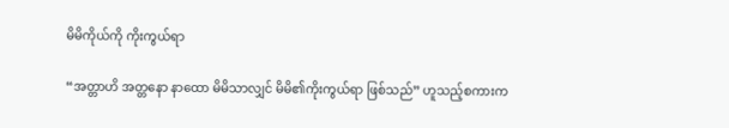မိမိကိုယ်ကို ကိုးကွယ်ရာ

“အတ္တာဟိ အတ္တနော နာထော မိမိသာလျှင် မိမိ၏ကိုးကွယ်ရာ ဖြစ်သည်” ဟူသည့်စကားက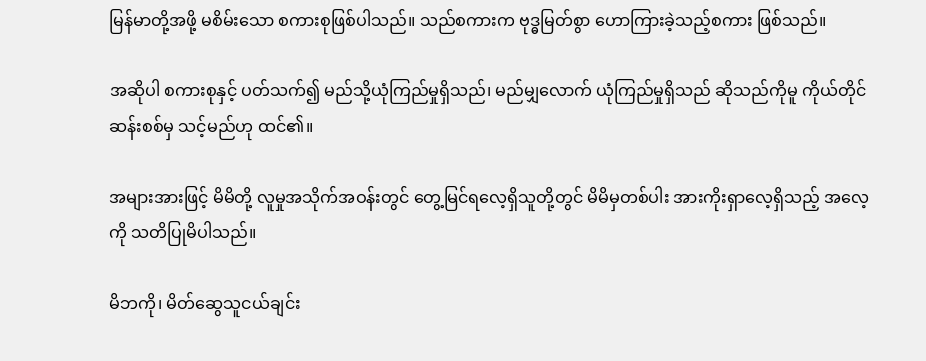မြန်မာတို့အဖို့ မစိမ်းသော စကားစုဖြစ်ပါသည်။ သည်စကားက ဗုဒ္ဓမြတ်စွာ ဟောကြားခဲ့သည့်စကား ဖြစ်သည်။

အဆိုပါ စကားစုနှင့် ပတ်သက်၍ မည်သို့ယုံကြည်မှုရှိသည်၊ မည်မျှလောက် ယုံကြည်မှုရှိသည် ဆိုသည်ကိုမူ ကိုယ်တိုင်ဆန်းစစ်မှ သင့်မည်ဟု ထင်၏။

အများအားဖြင့် မိမိတို့ လူမှုအသိုက်အဝန်းတွင် တွေ့မြင်ရလေ့ရှိသူတို့တွင် မိမိမှတစ်ပါး အားကိုးရှာလေ့ရှိသည့် အလေ့ကို သတိပြုမိပါသည်။

မိဘကို၊ မိတ်ဆွေသူငယ်ချင်း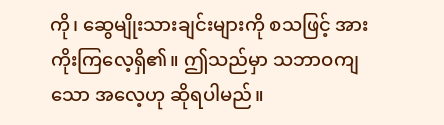ကို၊ ဆွေမျိုးသားချင်းများကို စသဖြင့် အားကိုးကြလေ့ရှိ၏။ ဤသည်မှာ သဘာဝကျသော အလေ့ဟု ဆိုရပါမည်။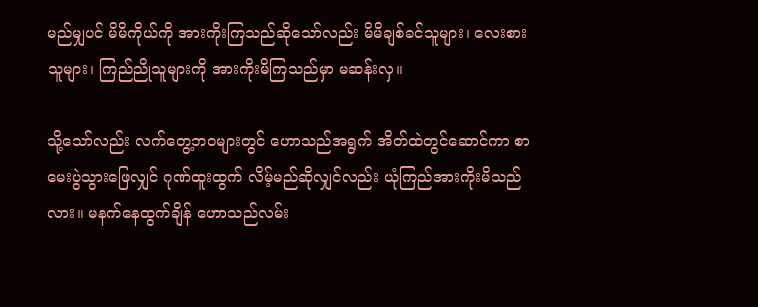မည်မျှပင် မိမိကိုယ်ကို အားကိုးကြသည်ဆိုသော်လည်း မိမိချစ်ခင်သူများ၊ လေးစားသူများ၊ ကြည်ညိုသူများကို အားကိုးမိကြသည်မှာ မဆန်းလှ။

သို့သော်လည်း လက်တွေ့ဘဝများတွင် ဟောသည်အရွက် အိတ်ထဲတွင်ဆောင်ကာ စာမေးပွဲသွားဖြေလျှင် ဂုဏ်ထူးထွက် လိမ့်မည်ဆိုလျှင်လည်း ယုံကြည်အားကိုးမိသည်လား။ မနက်နေထွက်ချိန် ဟောသည်လမ်း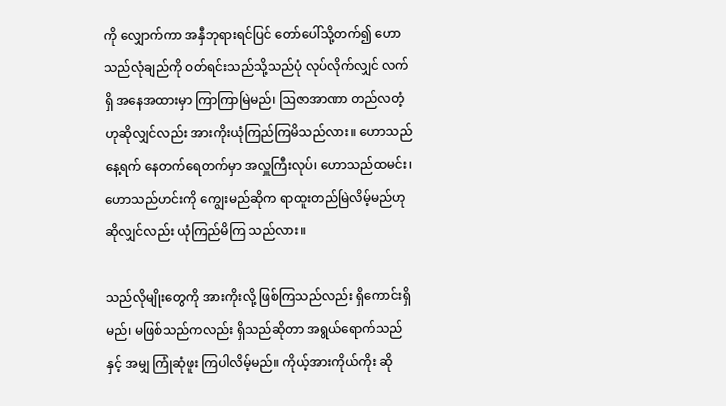ကို လျှောက်ကာ အနှီဘုရားရင်ပြင် တော်ပေါ်သို့တက်၍ ဟောသည်လုံချည်ကို ဝတ်ရင်းသည်သို့သည်ပုံ လုပ်လိုက်လျှင် လက်ရှိ အနေအထားမှာ ကြာကြာမြဲမည်၊ ဩဇာအာဏာ တည်လတံ့ဟုဆိုလျှင်လည်း အားကိုးယုံကြည်ကြမိသည်လား။ ဟောသည်နေ့ရက် နေတက်ရေတက်မှာ အလှူကြီးလုပ်၊ ဟောသည်ထမင်း၊ ဟောသည်ဟင်းကို ကျွေးမည်ဆိုက ရာထူးတည်မြဲလိမ့်မည်ဟု ဆိုလျှင်လည်း ယုံကြည်မိကြ သည်လား။

သည်လိုမျိုးတွေကို အားကိုးလို့ ဖြစ်ကြသည်လည်း ရှိကောင်းရှိမည်၊ မဖြစ်သည်ကလည်း ရှိသည်ဆိုတာ အရွယ်ရောက်သည်နှင့် အမျှ ကြုံဆုံဖူး ကြပါလိမ့်မည်။ ကိုယ့်အားကိုယ်ကိုး ဆို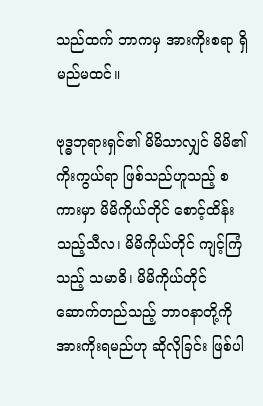သည်ထက် ဘာကမှ အားကိုးစရာ ရှိမည်မထင်။

ဗုဒ္ဓဘုရားရှင်၏ မိမိသာလျှင် မိမိ၏ကိုးကွယ်ရာ ဖြစ်သည်ဟူသည့် စကားမှာ မိမိကိုယ်တိုင် စောင့်ထိန်းသည့်သီလ၊ မိမိကိုယ်တိုင် ကျင့်ကြံသည့် သမာဓိ၊ မိမိကိုယ်တိုင် ဆောက်တည်သည့် ဘာဝနာတို့ကို အားကိုးရမည်ဟု ဆိုလိုခြင်း ဖြစ်ပါ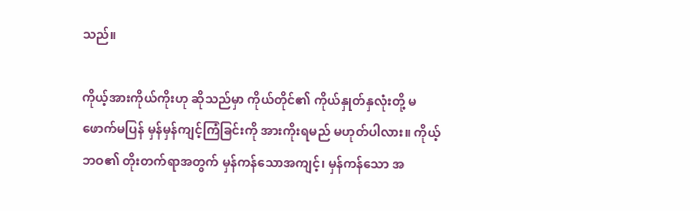သည်။

ကိုယ့်အားကိုယ်ကိုးဟု ဆိုသည်မှာ ကိုယ်တိုင်၏ ကိုယ်နှုတ်နှလုံးတို့ မဖောက်မပြန် မှန်မှန်ကျင့်ကြံခြင်းကို အားကိုးရမည် မဟုတ်ပါလား။ ကိုယ့်ဘဝ၏ တိုးတက်ရာအတွက် မှန်ကန်သောအကျင့်၊ မှန်ကန်သော အ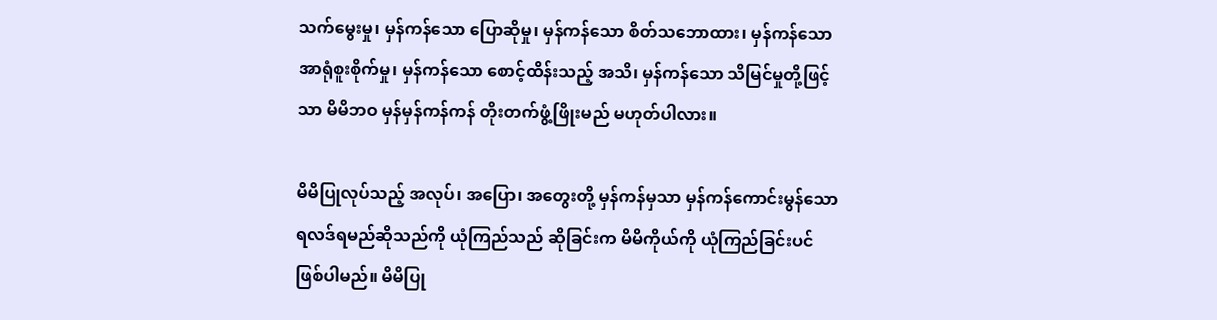သက်မွေးမှု၊ မှန်ကန်သော ပြောဆိုမှု၊ မှန်ကန်သော စိတ်သဘောထား၊ မှန်ကန်သော အာရုံစူးစိုက်မှု၊ မှန်ကန်သော စောင့်ထိန်းသည့် အသိ၊ မှန်ကန်သော သိမြင်မှုတို့ဖြင့်သာ မိမိဘဝ မှန်မှန်ကန်ကန် တိုးတက်ဖွံ့ဖြိုးမည် မဟုတ်ပါလား။

မိမိပြုလုပ်သည့် အလုပ်၊ အပြော၊ အတွေးတို့ မှန်ကန်မှသာ မှန်ကန်ကောင်းမွန်သော ရလဒ်ရမည်ဆိုသည်ကို ယုံကြည်သည် ဆိုခြင်းက မိမိကိုယ်ကို ယုံကြည်ခြင်းပင်ဖြစ်ပါမည်။ မိမိပြု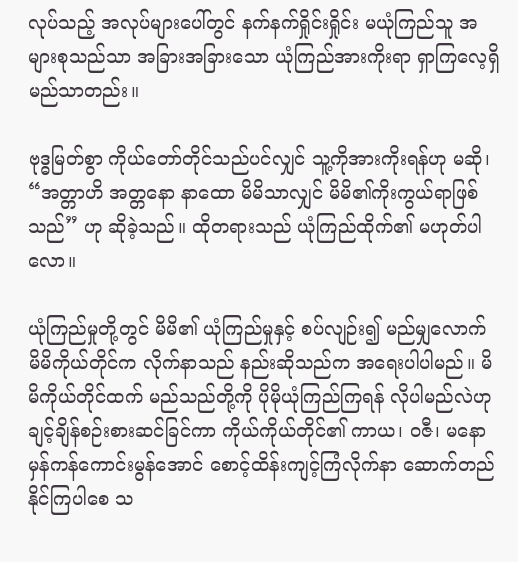လုပ်သည့် အလုပ်များပေါ်တွင် နက်နက်ရှိုင်းရှိုင်း မယုံကြည်သူ အများစုသည်သာ အခြားအခြားသော ယုံကြည်အားကိုးရာ ရှာကြလေ့ရှိမည်သာတည်း။

ဗုဒ္ဓမြတ်စွာ ကိုယ်တော်တိုင်သည်ပင်လျှင် သူ့ကိုအားကိုးရန်ဟု မဆို၊ “အတ္တာဟိ အတ္တနော နာထော မိမိသာလျှင် မိမိ၏ကိုးကွယ်ရာဖြစ်သည်” ဟု ဆိုခဲ့သည်။ ထိုတရားသည် ယုံကြည်ထိုက်၏ မဟုတ်ပါလော။

ယုံကြည်မှုတို့တွင် မိမိ၏ ယုံကြည်မှုနှင့် စပ်လျဉ်း၍ မည်မျှလောက် မိမိကိုယ်တိုင်က လိုက်နာသည် နည်းဆိုသည်က အရေးပါပါမည်။ မိမိကိုယ်တိုင်ထက် မည်သည်တို့ကို ပိုမိုယုံကြည်ကြရန် လိုပါမည်လဲဟု ချင့်ချိန်စဉ်းစားဆင်ခြင်ကာ ကိုယ်ကိုယ်တိုင်၏ ကာယ၊ ဝဇီ၊ မနော မှန်ကန်ကောင်းမွန်အောင် စောင့်ထိန်းကျင့်ကြံလိုက်နာ ဆောက်တည်နိုင်ကြပါစေ သ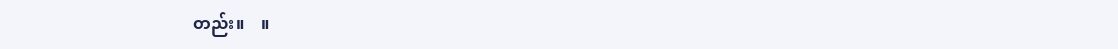တည်း။    ။